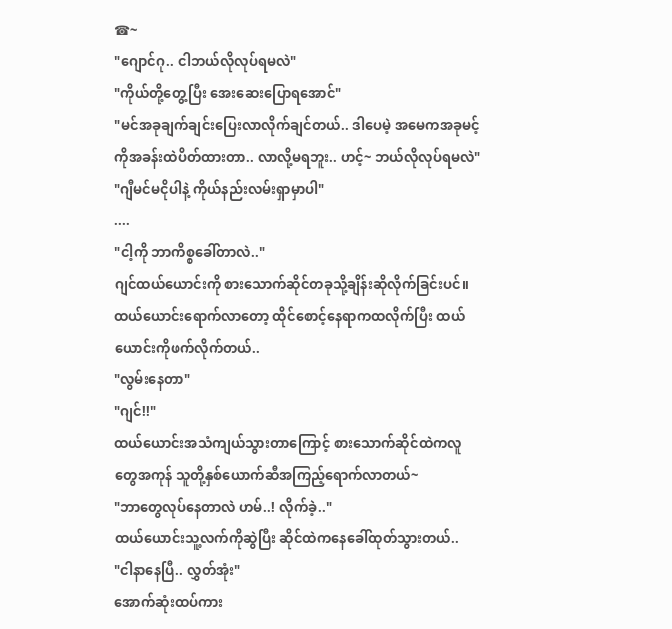☎~
"ဂျောင်ဂု.. ငါဘယ်လိုလုပ်ရမလဲ"
"ကိုယ်တို့တွေ့ပြီး အေးဆေးပြောရအောင်"
"မင်အခုချက်ချင်းပြေးလာလိုက်ချင်တယ်.. ဒါပေမဲ့ အမေကအခုမင့်ကိုအခန်းထဲပိတ်ထားတာ.. လာလို့မရဘူး.. ဟင့်~ ဘယ်လိုလုပ်ရမလဲ"
"ဂျီမင်မငိုပါနဲ့ ကိုယ်နည်းလမ်းရှာမှာပါ"
....
"ငါ့ကို ဘာကိစ္စခေါ်တာလဲ.."
ဂျင်ထယ်ယောင်းကို စားသောက်ဆိုင်တခုသို့ချိန်းဆိုလိုက်ခြင်းပင်။ ထယ်ယောင်းရောက်လာတော့ ထိုင်စောင့်နေရာကထလိုက်ပြီး ထယ်ယောင်းကိုဖက်လိုက်တယ်..
"လွမ်းနေတာ"
"ဂျင်!!"
ထယ်ယောင်းအသံကျယ်သွားတာကြောင့် စားသောက်ဆိုင်ထဲကလူတွေအကုန် သူတို့နှစ်ယောက်ဆီအကြည့်ရောက်လာတယ်~
"ဘာတွေလုပ်နေတာလဲ ဟမ်..! လိုက်ခဲ့.."
ထယ်ယောင်းသူ့လက်ကိုဆွဲပြီး ဆိုင်ထဲကနေခေါ်ထုတ်သွားတယ်..
"ငါနာနေပြီ.. လွှတ်အုံး"
အောက်ဆုံးထပ်ကား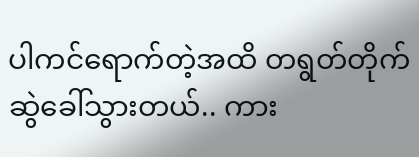ပါကင်ရောက်တဲ့အထိ တရွတ်တိုက်ဆွဲခေါ်သွားတယ်.. ကား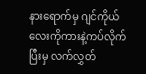နားရောက်မှ ဂျင်ကိုယ်လေးကိုကားနဲ့ကပ်လိုက်ပြီးမှ လက်လွှတ်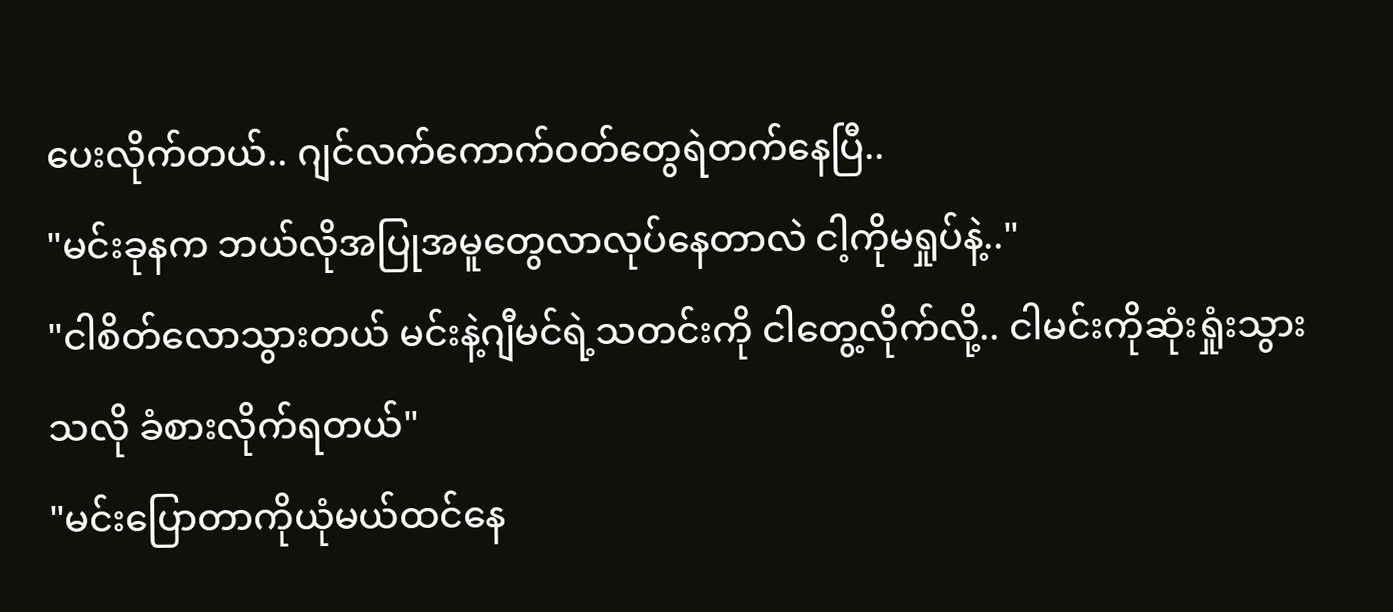ပေးလိုက်တယ်.. ဂျင်လက်ကောက်ဝတ်တွေရဲတက်နေပြီ..
"မင်းခုနက ဘယ်လိုအပြုအမူတွေလာလုပ်နေတာလဲ ငါ့ကိုမရှုပ်နဲ့.."
"ငါစိတ်လောသွားတယ် မင်းနဲ့ဂျီမင်ရဲ့သတင်းကို ငါတွေ့လိုက်လို့.. ငါမင်းကိုဆုံးရှုံးသွားသလို ခံစားလိုက်ရတယ်"
"မင်းပြောတာကိုယုံမယ်ထင်နေ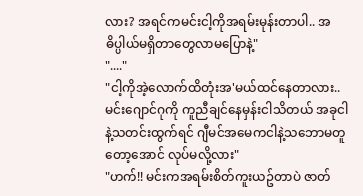လား? အရင်ကမင်းငါ့ကိုအရမ်းမုန်းတာပါ.. အဓိပ္ပါယ်မရှိတာတွေလာမပြောနဲ့"
"...."
"ငါ့ကိုအဲ့လောက်ထိတုံးအ'မယ်ထင်နေတာလား.. မင်းဂျောင်ဂုကို ကူညီချင်နေမှန်းငါသိတယ် အခုငါနဲ့သတင်းထွက်ရင် ဂျီမင်အမေကငါနဲ့သဘောမတူတော့အောင် လုပ်မလို့လား"
"ဟက်!! မင်းကအရမ်းစိတ်ကူးယဥ်တာပဲ ဇာတ်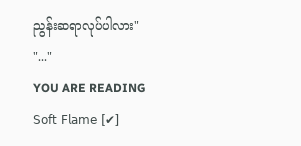ညွန်းဆရာလုပ်ပါလား"
"..."
YOU ARE READING
𝖲𝗈𝖿𝗍 𝖥𝗅𝖺𝗆𝖾 [✔]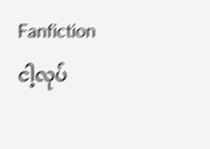Fanfictionငါ့လုပ်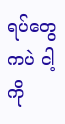ရပ်တွေကပဲ ငါ့ကို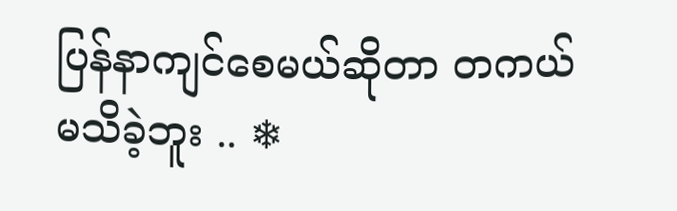ပြန်နာကျင်စေမယ်ဆိုတာ တကယ်မသိခဲ့ဘူး .. ❄